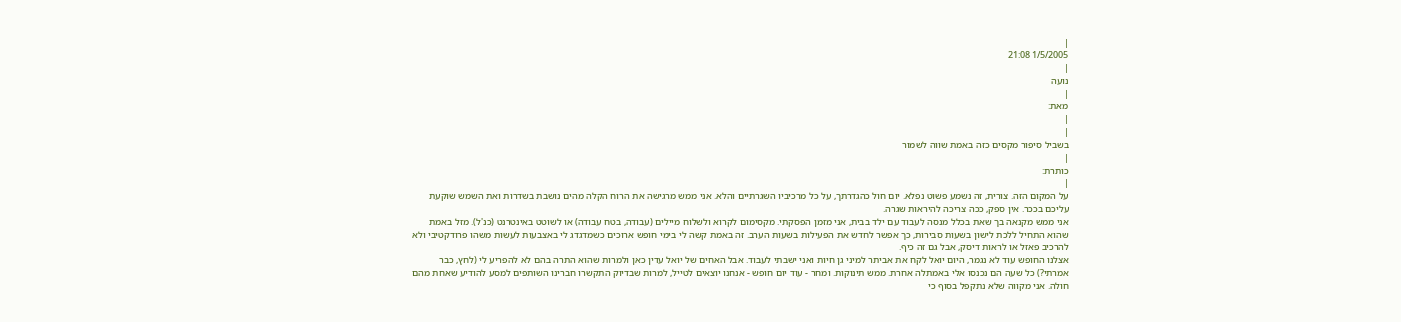|
1/5/2005 21:08
|
נועה
|
מאת:
|
|
בשביל סיפור מקסים כזה באמת שווה לשמור
|
כותרת:
|
על המקום הזה. צורית, זה נשמע פשוט נפלא. יום חול כהגדרתך, על כל מרכיביו השגרתיים והלא. אני ממש מרגישה את הרוח הקלה מהים נושבת בשדרות ואת השמש שוקעת עליכם בככר. אין ספק, ככה צריכה להיראות שגרה.
אני ממש מקנאה בך שאת בכלל מנסה לעבוד עם ילד בבית, אני מזמן הפסקתי. מקסימום לקרוא ולשלוח מיילים (עבודה, בטח עבודה) או לשוטט באינטרנט (כנ'ל). מזל באמת שהוא התחיל ללכת לישון בשעות סבירות, כך אפשר לחדש את הפעילות בשעות הערב. זה באמת קשה לי בימי חופש ארוכים כשמדגדג לי באצבעות לעשות משהו פרודקטיבי ולא להרכיב פאזל או לראות דיסק, אבל גם זה כיף.
אצלנו החופש עוד לא נגמר, היום יואל לקח את אביתר למיני גן חיות ואני ישבתי לעבוד. אבל האחים של יואל עדין כאן ולמרות שהוא התרה בהם לא להפריע לי (לחץ, כבר אמרתי?) כל שעה הם נכנסו אלי באמתלה אחרת. ממש תינוקות. ומחר - עוד יום חופש - אנחנו יוצאים לטייל, למרות שבדיוק התקשרו חברינו השותפים למסע להודיע שאחת מהם חולה. אני מקווה שלא נתקפל בסוף כי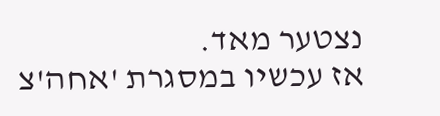נצטער מאד.
אז עכשיו במסגרת 'אחה'צ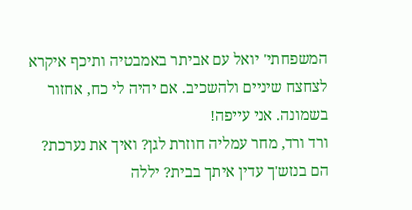המשפחתי' יואל עם אביתר באמבטיה ותיכף איקרא לצחצח שיניים ולהשכיב. אם יהיה לי כח, אחזור בשמונה. אני עייפה!
ורד ורד, מחר עמליה חוזרת לגן? ואיך את נערכת? הם בנזש'ך עדין איתך בבית? יללה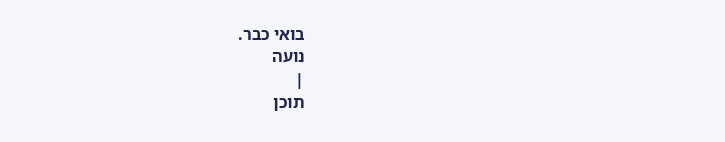בואי כבר.
נועה
|
תוכן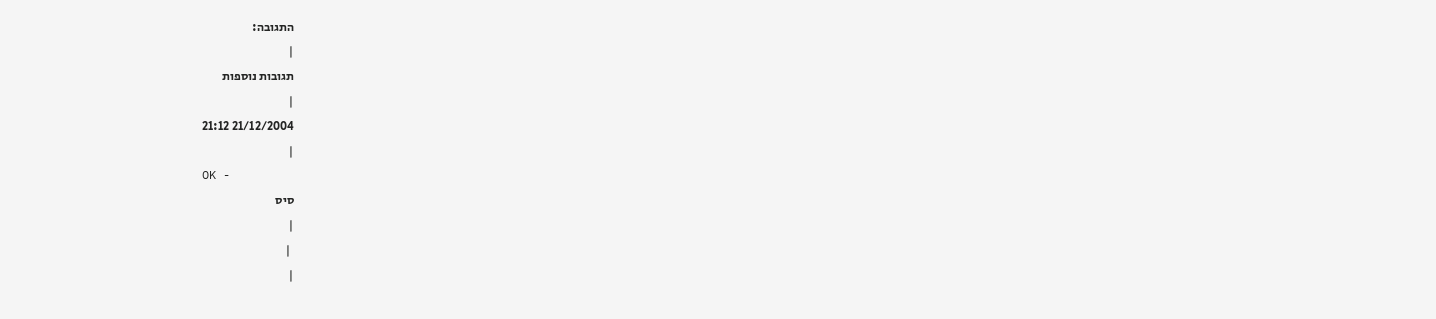התגובה:
|
תגובות נוספות
|
21/12/2004 21:12
|
OK -
סיס
|
 |
|